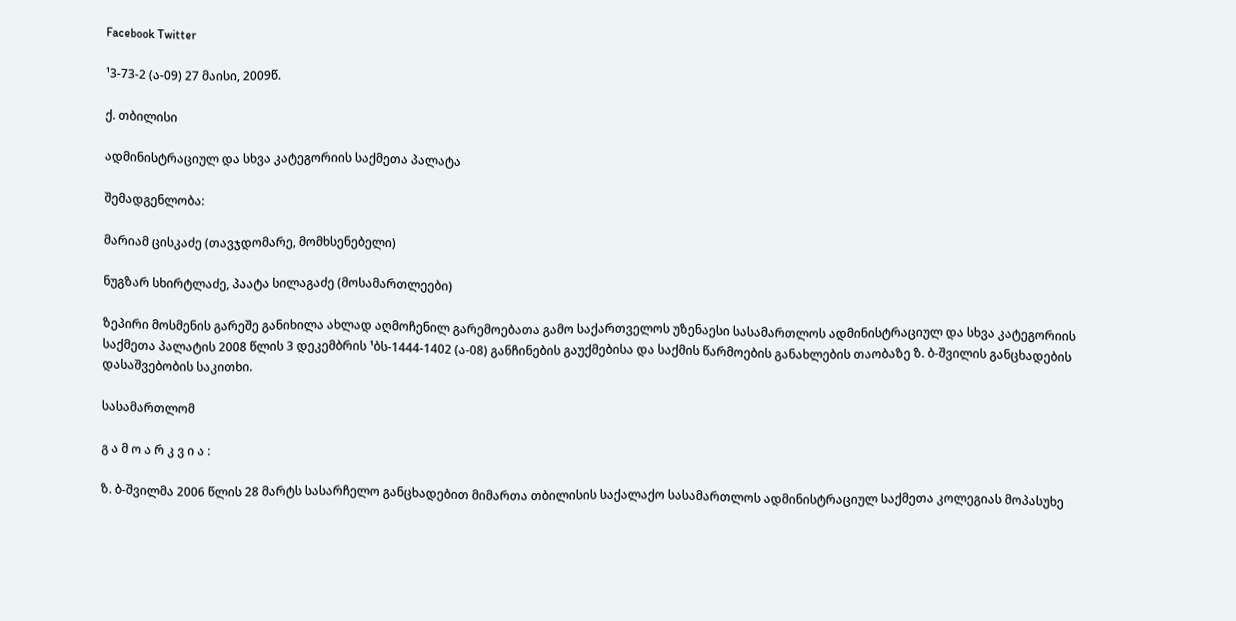Facebook Twitter

¹3-73-2 (ა-09) 27 მაისი, 2009წ.

ქ. თბილისი

ადმინისტრაციულ და სხვა კატეგორიის საქმეთა პალატა

შემადგენლობა:

მარიამ ცისკაძე (თავჯდომარე, მომხსენებელი)

ნუგზარ სხირტლაძე, პაატა სილაგაძე (მოსამართლეები)

ზეპირი მოსმენის გარეშე განიხილა ახლად აღმოჩენილ გარემოებათა გამო საქართველოს უზენაესი სასამართლოს ადმინისტრაციულ და სხვა კატეგორიის საქმეთა პალატის 2008 წლის 3 დეკემბრის ¹ბს-1444-1402 (ა-08) განჩინების გაუქმებისა და საქმის წარმოების განახლების თაობაზე ზ. ბ-შვილის განცხადების დასაშვებობის საკითხი.

სასამართლომ

გ ა მ ო ა რ კ ვ ი ა :

ზ. ბ-შვილმა 2006 წლის 28 მარტს სასარჩელო განცხადებით მიმართა თბილისის საქალაქო სასამართლოს ადმინისტრაციულ საქმეთა კოლეგიას მოპასუხე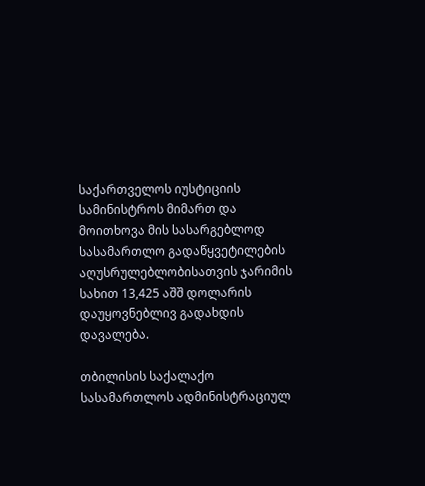საქართველოს იუსტიციის სამინისტროს მიმართ და მოითხოვა მის სასარგებლოდ სასამართლო გადაწყვეტილების აღუსრულებლობისათვის ჯარიმის სახით 13,425 აშშ დოლარის დაუყოვნებლივ გადახდის დავალება.

თბილისის საქალაქო სასამართლოს ადმინისტრაციულ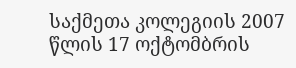საქმეთა კოლეგიის 2007 წლის 17 ოქტომბრის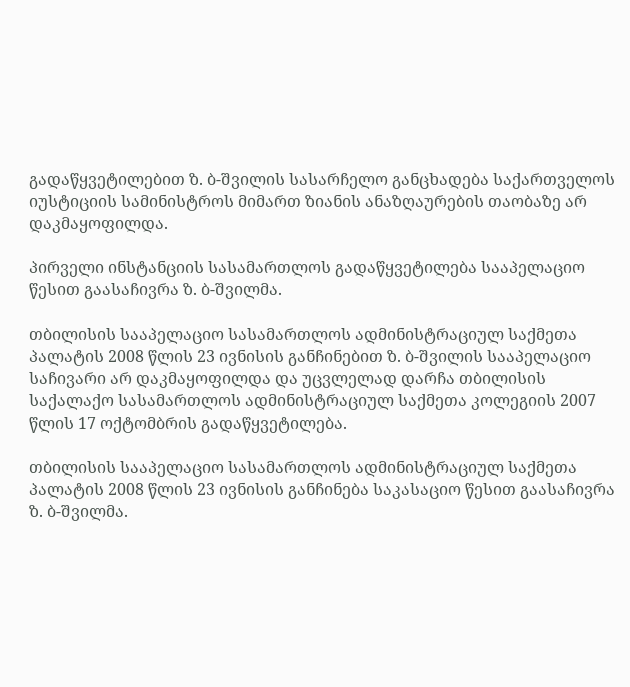გადაწყვეტილებით ზ. ბ-შვილის სასარჩელო განცხადება საქართველოს იუსტიციის სამინისტროს მიმართ ზიანის ანაზღაურების თაობაზე არ დაკმაყოფილდა.

პირველი ინსტანციის სასამართლოს გადაწყვეტილება სააპელაციო წესით გაასაჩივრა ზ. ბ-შვილმა.

თბილისის სააპელაციო სასამართლოს ადმინისტრაციულ საქმეთა პალატის 2008 წლის 23 ივნისის განჩინებით ზ. ბ-შვილის სააპელაციო საჩივარი არ დაკმაყოფილდა და უცვლელად დარჩა თბილისის საქალაქო სასამართლოს ადმინისტრაციულ საქმეთა კოლეგიის 2007 წლის 17 ოქტომბრის გადაწყვეტილება.

თბილისის სააპელაციო სასამართლოს ადმინისტრაციულ საქმეთა პალატის 2008 წლის 23 ივნისის განჩინება საკასაციო წესით გაასაჩივრა ზ. ბ-შვილმა.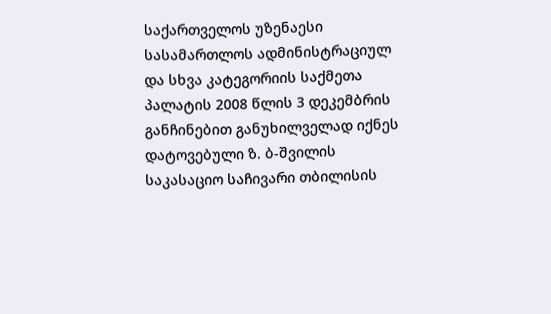საქართველოს უზენაესი სასამართლოს ადმინისტრაციულ და სხვა კატეგორიის საქმეთა პალატის 2008 წლის 3 დეკემბრის განჩინებით განუხილველად იქნეს დატოვებული ზ. ბ-შვილის საკასაციო საჩივარი თბილისის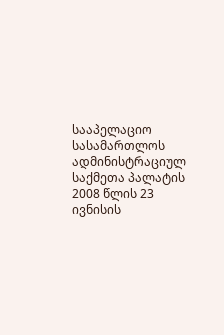სააპელაციო სასამართლოს ადმინისტრაციულ საქმეთა პალატის 2008 წლის 23 ივნისის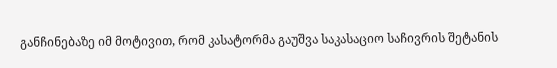განჩინებაზე იმ მოტივით, რომ კასატორმა გაუშვა საკასაციო საჩივრის შეტანის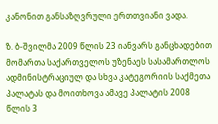კანონით განსაზღვრული ერთთვიანი ვადა.

ზ. ბ-შვილმა 2009 წლის 23 იანვარს განცხადებით მომართა საქართველოს უზენაეს სასამართლოს ადმინისტრაციულ და სხვა კატეგორიის საქმეთა პალატას და მოითხოვა ამავე პალატის 2008 წლის 3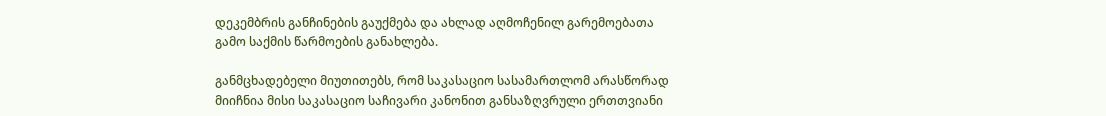დეკემბრის განჩინების გაუქმება და ახლად აღმოჩენილ გარემოებათა გამო საქმის წარმოების განახლება.

განმცხადებელი მიუთითებს, რომ საკასაციო სასამართლომ არასწორად მიიჩნია მისი საკასაციო საჩივარი კანონით განსაზღვრული ერთთვიანი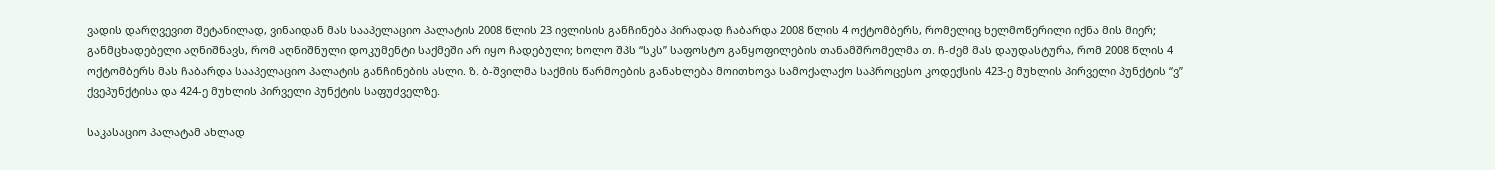ვადის დარღვევით შეტანილად, ვინაიდან მას სააპელაციო პალატის 2008 წლის 23 ივლისის განჩინება პირადად ჩაბარდა 2008 წლის 4 ოქტომბერს, რომელიც ხელმოწერილი იქნა მის მიერ; განმცხადებელი აღნიშნავს, რომ აღნიშნული დოკუმენტი საქმეში არ იყო ჩადებული; ხოლო შპს “სკს” საფოსტო განყოფილების თანამშრომელმა თ. ჩ-ძემ მას დაუდასტურა, რომ 2008 წლის 4 ოქტომბერს მას ჩაბარდა სააპელაციო პალატის განჩინების ასლი. ზ. ბ-შვილმა საქმის წარმოების განახლება მოითხოვა სამოქალაქო საპროცესო კოდექსის 423-ე მუხლის პირველი პუნქტის “ვ” ქვეპუნქტისა და 424-ე მუხლის პირველი პუნქტის საფუძველზე.

საკასაციო პალატამ ახლად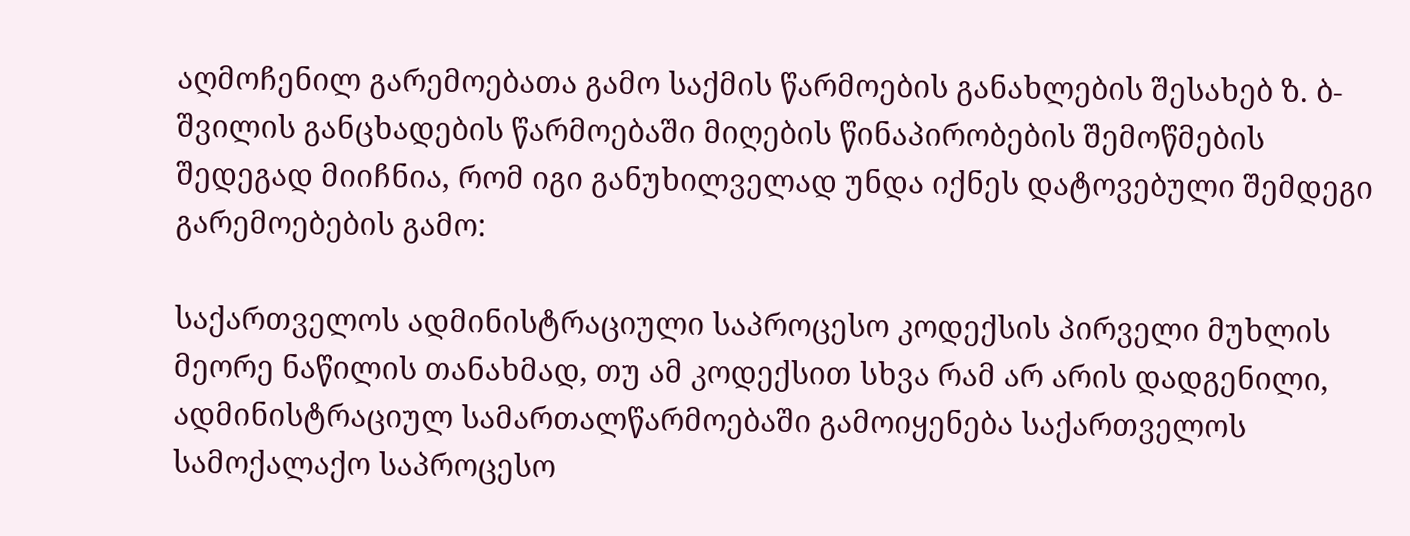აღმოჩენილ გარემოებათა გამო საქმის წარმოების განახლების შესახებ ზ. ბ-შვილის განცხადების წარმოებაში მიღების წინაპირობების შემოწმების შედეგად მიიჩნია, რომ იგი განუხილველად უნდა იქნეს დატოვებული შემდეგი გარემოებების გამო:

საქართველოს ადმინისტრაციული საპროცესო კოდექსის პირველი მუხლის მეორე ნაწილის თანახმად, თუ ამ კოდექსით სხვა რამ არ არის დადგენილი, ადმინისტრაციულ სამართალწარმოებაში გამოიყენება საქართველოს სამოქალაქო საპროცესო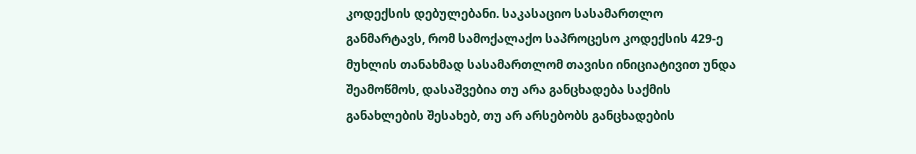კოდექსის დებულებანი. საკასაციო სასამართლო განმარტავს, რომ სამოქალაქო საპროცესო კოდექსის 429-ე მუხლის თანახმად სასამართლომ თავისი ინიციატივით უნდა შეამოწმოს, დასაშვებია თუ არა განცხადება საქმის განახლების შესახებ, თუ არ არსებობს განცხადების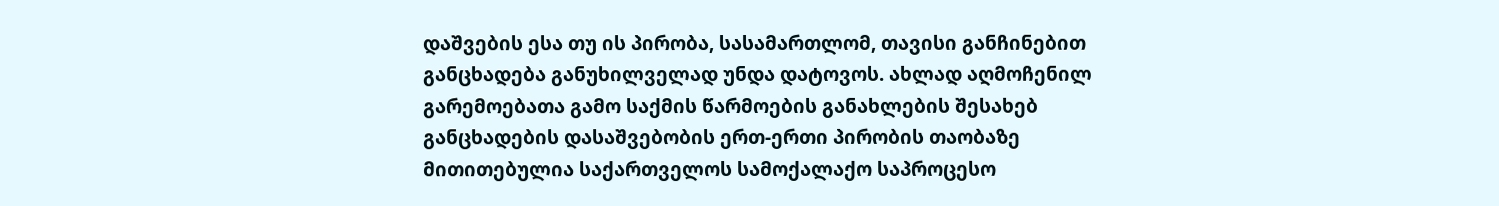დაშვების ესა თუ ის პირობა, სასამართლომ, თავისი განჩინებით განცხადება განუხილველად უნდა დატოვოს. ახლად აღმოჩენილ გარემოებათა გამო საქმის წარმოების განახლების შესახებ განცხადების დასაშვებობის ერთ-ერთი პირობის თაობაზე მითითებულია საქართველოს სამოქალაქო საპროცესო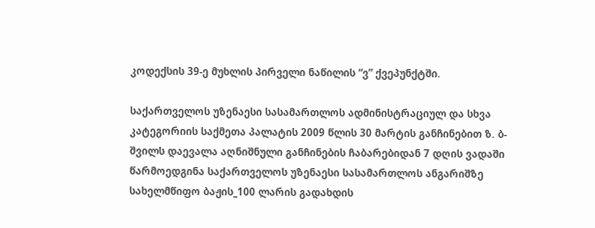კოდექსის 39-ე მუხლის პირველი ნაწილის “ვ” ქვეპუნქტში.

საქართველოს უზენაესი სასამართლოს ადმინისტრაციულ და სხვა კატეგორიის საქმეთა პალატის 2009 წლის 30 მარტის განჩინებით ზ. ბ-შვილს დაევალა აღნიშნული განჩინების ჩაბარებიდან 7 დღის ვადაში წარმოედგინა საქართველოს უზენაესი სასამართლოს ანგარიშზე სახელმწიფო ბაჟის_100 ლარის გადახდის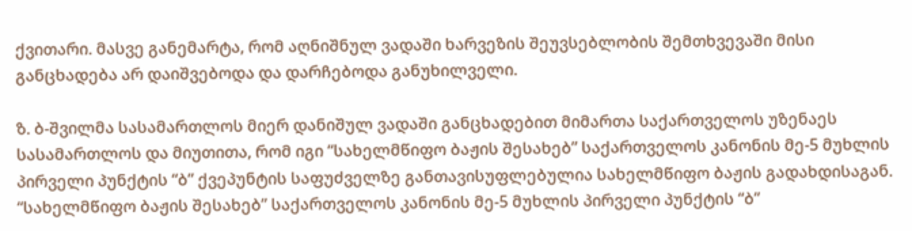ქვითარი. მასვე განემარტა, რომ აღნიშნულ ვადაში ხარვეზის შეუვსებლობის შემთხვევაში მისი განცხადება არ დაიშვებოდა და დარჩებოდა განუხილველი.

ზ. ბ-შვილმა სასამართლოს მიერ დანიშულ ვადაში განცხადებით მიმართა საქართველოს უზენაეს სასამართლოს და მიუთითა, რომ იგი “სახელმწიფო ბაჟის შესახებ” საქართველოს კანონის მე-5 მუხლის პირველი პუნქტის “ბ” ქვეპუნტის საფუძველზე განთავისუფლებულია სახელმწიფო ბაჟის გადახდისაგან. “სახელმწიფო ბაჟის შესახებ” საქართველოს კანონის მე-5 მუხლის პირველი პუნქტის “ბ”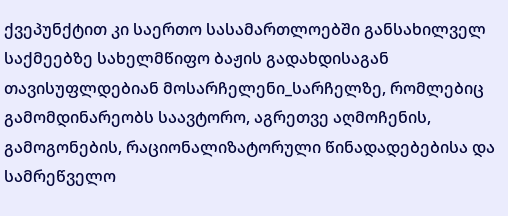ქვეპუნქტით კი საერთო სასამართლოებში განსახილველ საქმეებზე სახელმწიფო ბაჟის გადახდისაგან თავისუფლდებიან მოსარჩელენი_სარჩელზე, რომლებიც გამომდინარეობს საავტორო, აგრეთვე აღმოჩენის, გამოგონების, რაციონალიზატორული წინადადებებისა და სამრეწველო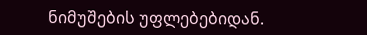ნიმუშების უფლებებიდან.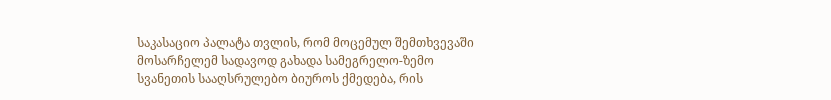საკასაციო პალატა თვლის, რომ მოცემულ შემთხვევაში მოსარჩელემ სადავოდ გახადა სამეგრელო-ზემო სვანეთის სააღსრულებო ბიუროს ქმედება, რის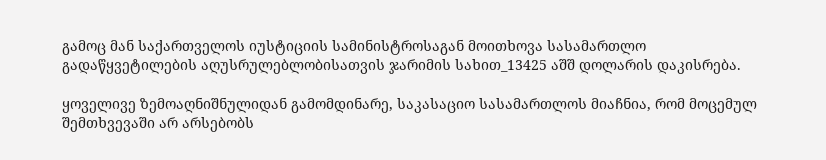გამოც მან საქართველოს იუსტიციის სამინისტროსაგან მოითხოვა სასამართლო გადაწყვეტილების აღუსრულებლობისათვის ჯარიმის სახით_13425 აშშ დოლარის დაკისრება.

ყოველივე ზემოაღნიშნულიდან გამომდინარე, საკასაციო სასამართლოს მიაჩნია, რომ მოცემულ შემთხვევაში არ არსებობს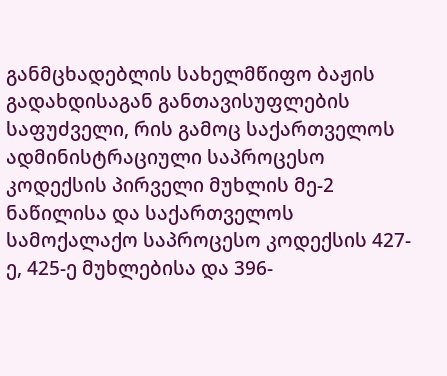განმცხადებლის სახელმწიფო ბაჟის გადახდისაგან განთავისუფლების საფუძველი, რის გამოც საქართველოს ადმინისტრაციული საპროცესო კოდექსის პირველი მუხლის მე-2 ნაწილისა და საქართველოს სამოქალაქო საპროცესო კოდექსის 427-ე, 425-ე მუხლებისა და 396-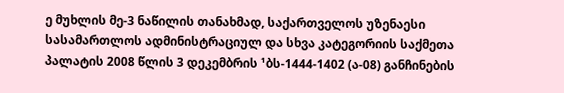ე მუხლის მე-3 ნაწილის თანახმად, საქართველოს უზენაესი სასამართლოს ადმინისტრაციულ და სხვა კატეგორიის საქმეთა პალატის 2008 წლის 3 დეკემბრის ¹ბს-1444-1402 (ა-08) განჩინების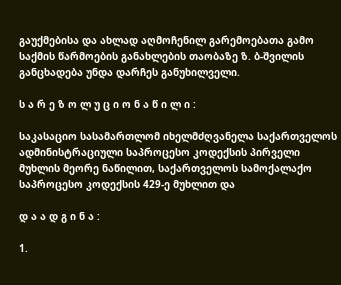გაუქმებისა და ახლად აღმოჩენილ გარემოებათა გამო საქმის წარმოების განახლების თაობაზე ზ. ბ-შვილის განცხადება უნდა დარჩეს განუხილველი.

ს ა რ ე ზ ო ლ უ ც ი ო ნ ა წ ი ლ ი :

საკასაციო სასამართლომ იხელმძღვანელა საქართველოს ადმინისტრაციული საპროცესო კოდექსის პირველი მუხლის მეორე ნაწილით, საქართველოს სამოქალაქო საპროცესო კოდექსის 429-ე მუხლით და

დ ა ა დ გ ი ნ ა :

1.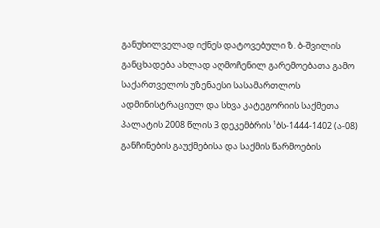განუხილველად იქნეს დატოვებული ზ. ბ-შვილის განცხადება ახლად აღმოჩენილ გარემოებათა გამო საქართველოს უზენაესი სასამართლოს ადმინისტრაციულ და სხვა კატეგორიის საქმეთა პალატის 2008 წლის 3 დეკემბრის ¹ბს-1444-1402 (ა-08) განჩინების გაუქმებისა და საქმის წარმოების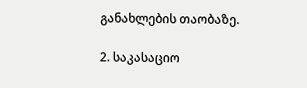განახლების თაობაზე.

2. საკასაციო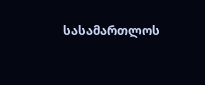სასამართლოს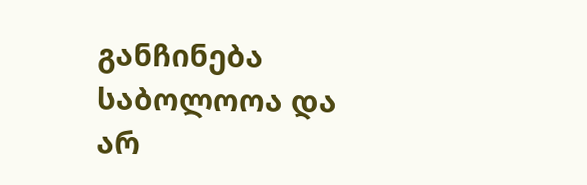განჩინება საბოლოოა და არ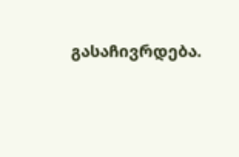გასაჩივრდება.